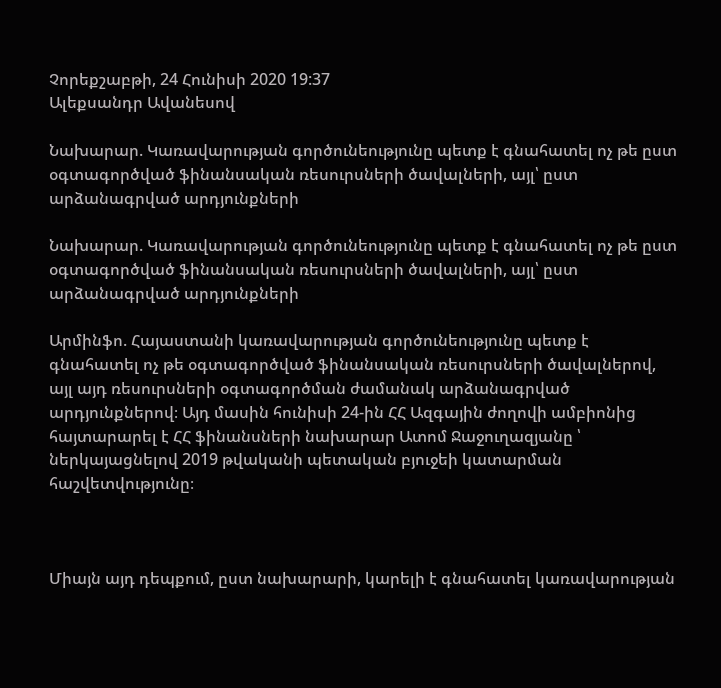Չորեքշաբթի, 24 Հունիսի 2020 19:37
Ալեքսանդր Ավանեսով

Նախարար. Կառավարության գործունեությունը պետք է գնահատել ոչ թե ըստ օգտագործված ֆինանսական ռեսուրսների ծավալների, այլ՝ ըստ արձանագրված արդյունքների

Նախարար. Կառավարության գործունեությունը պետք է գնահատել ոչ թե ըստ օգտագործված ֆինանսական ռեսուրսների ծավալների, այլ՝ ըստ արձանագրված արդյունքների

Արմինֆո. Հայաստանի կառավարության գործունեությունը պետք է գնահատել ոչ թե օգտագործված ֆինանսական ռեսուրսների ծավալներով, այլ այդ ռեսուրսների օգտագործման ժամանակ արձանագրված արդյունքներով։ Այդ մասին հունիսի 24-ին ՀՀ Ազգային ժողովի ամբիոնից հայտարարել է ՀՀ ֆինանսների նախարար Ատոմ Ջաջուղազյանը ՝ ներկայացնելով 2019 թվականի պետական բյուջեի կատարման հաշվետվությունը։



Միայն այդ դեպքում, ըստ նախարարի, կարելի է գնահատել կառավարության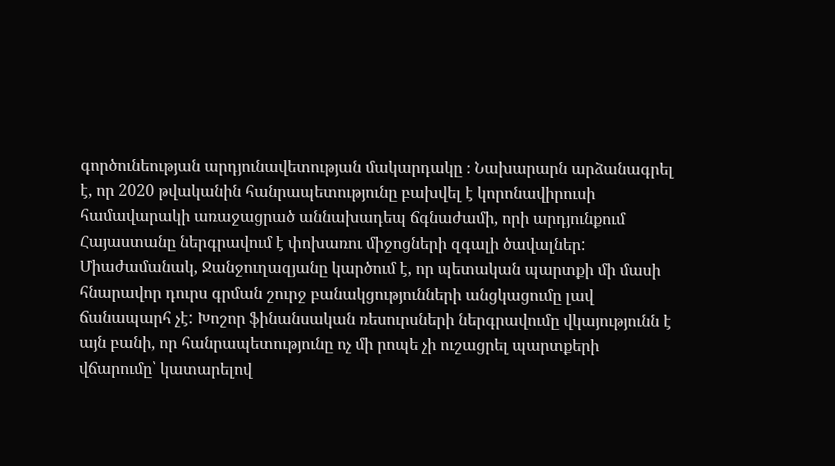գործունեության արդյունավետության մակարդակը ։ Նախարարն արձանագրել է, որ 2020 թվականին հանրապետությունը բախվել է կորոնավիրուսի համավարակի առաջացրած աննախադեպ ճգնաժամի, որի արդյունքում Հայաստանը ներգրավում է փոխառու միջոցների զգալի ծավալներ: Միաժամանակ, Ջանջուղազյանը կարծում է, որ պետական պարտքի մի մասի հնարավոր դուրս գրման շուրջ բանակցությունների անցկացումը լավ ճանապարհ չէ: Խոշոր ֆինանսական ռեսուրսների ներգրավումը վկայությունն է այն բանի, որ հանրապետությունը ոչ մի րոպե չի ուշացրել պարտքերի վճարումը՝ կատարելով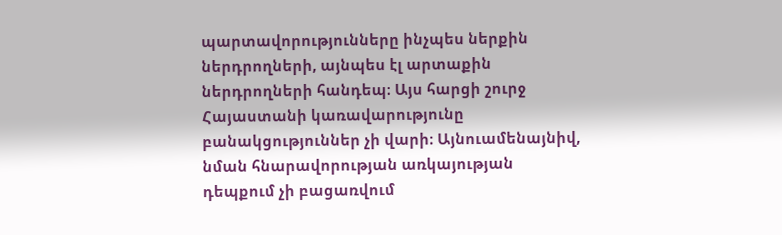պարտավորությունները ինչպես ներքին ներդրողների, այնպես էլ արտաքին ներդրողների հանդեպ։ Այս հարցի շուրջ Հայաստանի կառավարությունը բանակցություններ չի վարի։ Այնուամենայնիվ, նման հնարավորության առկայության դեպքում չի բացառվում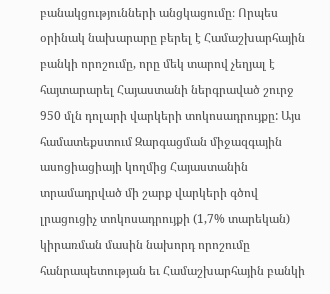բանակցությունների անցկացումը։ Որպես օրինակ նախարարը բերել է Համաշխարհային բանկի որոշումը, որը մեկ տարով չեղյալ է հայտարարել Հայաստանի ներգրաված շուրջ 950 մլն դոլարի վարկերի տոկոսադրույքը: Այս համատեքստում Զարգացման միջազգային ասոցիացիայի կողմից Հայաստանին տրամադրված մի շարք վարկերի գծով լրացուցիչ տոկոսադրույքի (1,7% տարեկան) կիրառման մասին նախորդ որոշումը հանրապետության եւ Համաշխարհային բանկի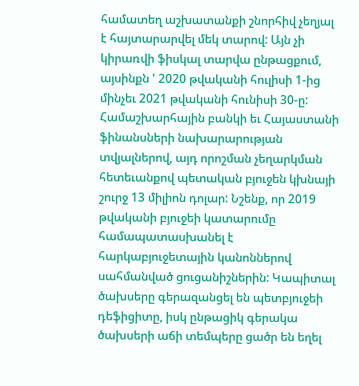համատեղ աշխատանքի շնորհիվ չեղյալ է հայտարարվել մեկ տարով: Այն չի կիրառվի ֆիսկալ տարվա ընթացքում, այսինքն ' 2020 թվականի հուլիսի 1-ից մինչեւ 2021 թվականի հունիսի 30-ը: Համաշխարհային բանկի եւ Հայաստանի ֆինանսների նախարարության տվյալներով, այդ որոշման չեղարկման հետեւանքով պետական բյուջեն կխնայի շուրջ 13 միլիոն դոլար: Նշենք, որ 2019 թվականի բյուջեի կատարումը համապատասխանել է հարկաբյուջետային կանոններով սահմանված ցուցանիշներին: Կապիտալ ծախսերը գերազանցել են պետբյուջեի դեֆիցիտը, իսկ ընթացիկ գերակա ծախսերի աճի տեմպերը ցածր են եղել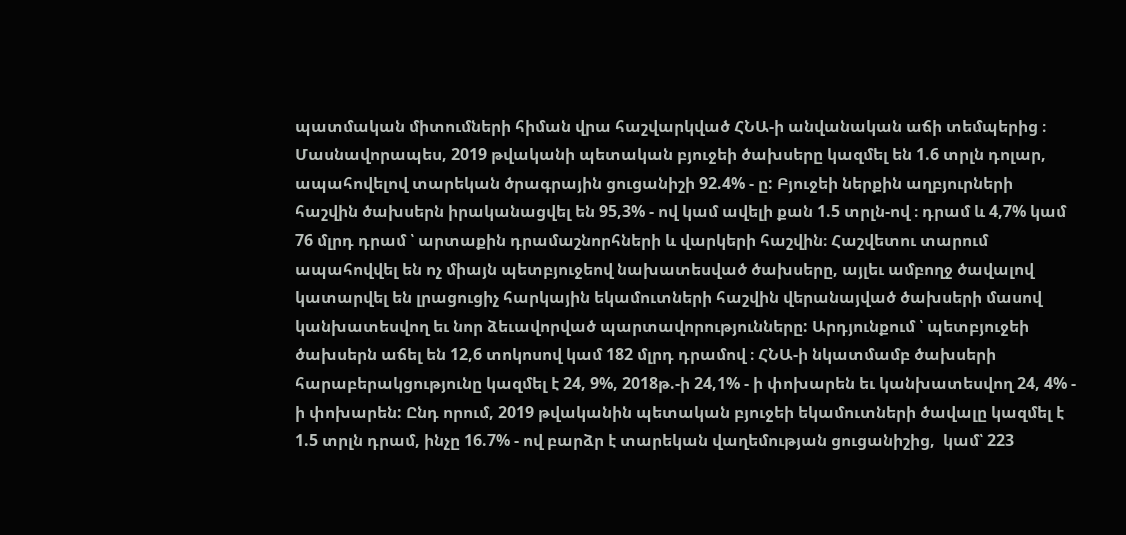պատմական միտումների հիման վրա հաշվարկված ՀՆԱ-ի անվանական աճի տեմպերից ։ Մասնավորապես, 2019 թվականի պետական բյուջեի ծախսերը կազմել են 1.6 տրլն դոլար, ապահովելով տարեկան ծրագրային ցուցանիշի 92.4% - ը: Բյուջեի ներքին աղբյուրների հաշվին ծախսերն իրականացվել են 95,3% - ով կամ ավելի քան 1.5 տրլն-ով ։ դրամ և 4,7% կամ 76 մլրդ դրամ ՝ արտաքին դրամաշնորհների և վարկերի հաշվին։ Հաշվետու տարում ապահովվել են ոչ միայն պետբյուջեով նախատեսված ծախսերը, այլեւ ամբողջ ծավալով կատարվել են լրացուցիչ հարկային եկամուտների հաշվին վերանայված ծախսերի մասով կանխատեսվող եւ նոր ձեւավորված պարտավորությունները: Արդյունքում ՝ պետբյուջեի ծախսերն աճել են 12,6 տոկոսով կամ 182 մլրդ դրամով ։ ՀՆԱ-ի նկատմամբ ծախսերի հարաբերակցությունը կազմել է 24, 9%, 2018թ.-ի 24,1% - ի փոխարեն եւ կանխատեսվող 24, 4% - ի փոխարեն: Ընդ որում, 2019 թվականին պետական բյուջեի եկամուտների ծավալը կազմել է 1.5 տրլն դրամ, ինչը 16.7% - ով բարձր է տարեկան վաղեմության ցուցանիշից,  կամ՝ 223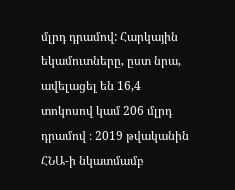մլրդ դրամով: Հարկային եկամուտները, ըստ նրա, ավելացել են 16,4 տոկոսով կամ 206 մլրդ դրամով ։ 2019 թվականին ՀՆԱ-ի նկատմամբ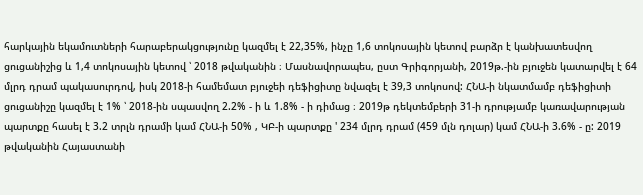հարկային եկամուտների հարաբերակցությունը կազմել է 22,35%, ինչը 1,6 տոկոսային կետով բարձր է կանխատեսվող ցուցանիշից և 1,4 տոկոսային կետով ՝ 2018 թվականին ։ Մասնավորապես, ըստ Գրիգորյանի, 2019թ.-ին բյուջեն կատարվել է 64 մլրդ դրամ պակասուրդով, իսկ 2018-ի համեմատ բյուջեի դեֆիցիտը նվազել է 39,3 տոկոսով: ՀՆԱ-ի նկատմամբ դեֆիցիտի ցուցանիշը կազմել է 1% ՝ 2018-ին սպասվող 2.2% - ի և 1.8% - ի դիմաց ։ 2019թ դեկտեմբերի 31-ի դրությամբ կառավարության պարտքը հասել է 3.2 տրլն դրամի կամ ՀՆԱ-ի 50% , ԿԲ-ի պարտքը ' 234 մլրդ դրամ (459 մլն դոլար) կամ ՀՆԱ-ի 3.6% - ը: 2019 թվականին Հայաստանի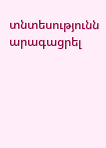տնտեսությունն արագացրել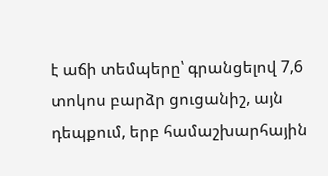է աճի տեմպերը՝ գրանցելով 7,6 տոկոս բարձր ցուցանիշ, այն դեպքում, երբ համաշխարհային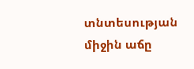տնտեսության միջին աճը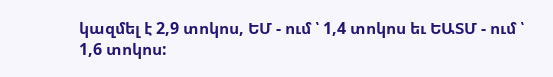կազմել է 2,9 տոկոս, ԵՄ - ում ՝ 1,4 տոկոս եւ ԵԱՏՄ - ում ՝ 1,6 տոկոս: